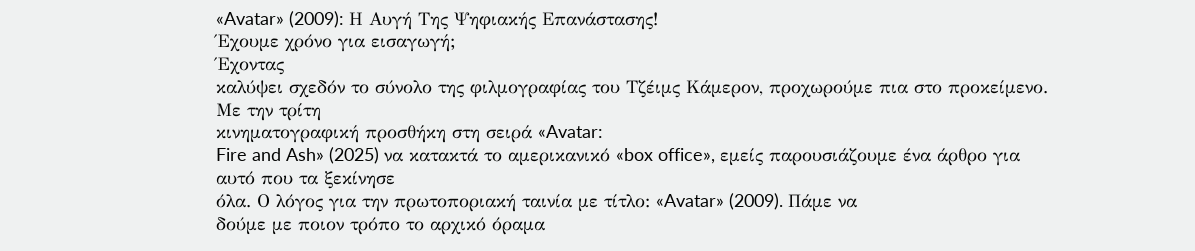«Avatar» (2009): Η Αυγή Της Ψηφιακής Επανάστασης!
Έχουμε χρόνο για εισαγωγή;
Έχοντας
καλύψει σχεδόν το σύνολο της φιλμογραφίας του Τζέιμς Κάμερον, προχωρούμε πια στο προκείμενο. Με την τρίτη
κινηματογραφική προσθήκη στη σειρά «Avatar:
Fire and Ash» (2025) να κατακτά το αμερικανικό «box office», εμείς παρουσιάζουμε ένα άρθρο για αυτό που τα ξεκίνησε
όλα. Ο λόγος για την πρωτοποριακή ταινία με τίτλο: «Avatar» (2009). Πάμε να
δούμε με ποιον τρόπο το αρχικό όραμα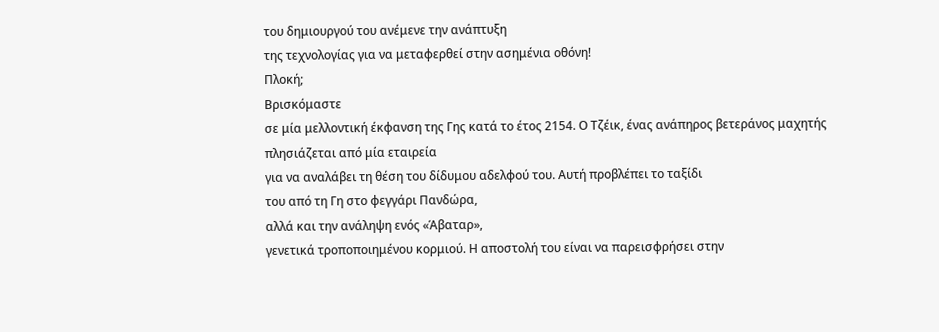του δημιουργού του ανέμενε την ανάπτυξη
της τεχνολογίας για να μεταφερθεί στην ασημένια οθόνη!
Πλοκή;
Βρισκόμαστε
σε μία μελλοντική έκφανση της Γης κατά το έτος 2154. Ο Τζέικ, ένας ανάπηρος βετεράνος μαχητής πλησιάζεται από μία εταιρεία
για να αναλάβει τη θέση του δίδυμου αδελφού του. Αυτή προβλέπει το ταξίδι
του από τη Γη στο φεγγάρι Πανδώρα,
αλλά και την ανάληψη ενός «Άβαταρ»,
γενετικά τροποποιημένου κορμιού. Η αποστολή του είναι να παρεισφρήσει στην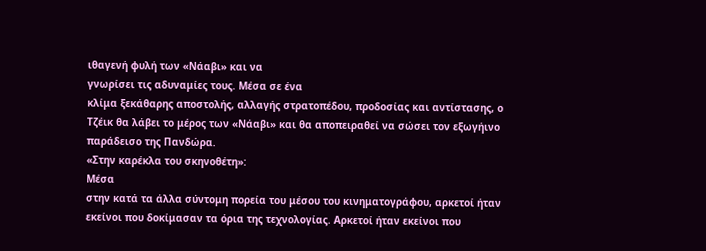ιθαγενή φυλή των «Νάαβι» και να
γνωρίσει τις αδυναμίες τους. Μέσα σε ένα
κλίμα ξεκάθαρης αποστολής, αλλαγής στρατοπέδου, προδοσίας και αντίστασης, ο
Τζέικ θα λάβει το μέρος των «Νάαβι» και θα αποπειραθεί να σώσει τον εξωγήινο
παράδεισο της Πανδώρα.
«Στην καρέκλα του σκηνοθέτη»:
Μέσα
στην κατά τα άλλα σύντομη πορεία του μέσου του κινηματογράφου, αρκετοί ήταν
εκείνοι που δοκίμασαν τα όρια της τεχνολογίας. Αρκετοί ήταν εκείνοι που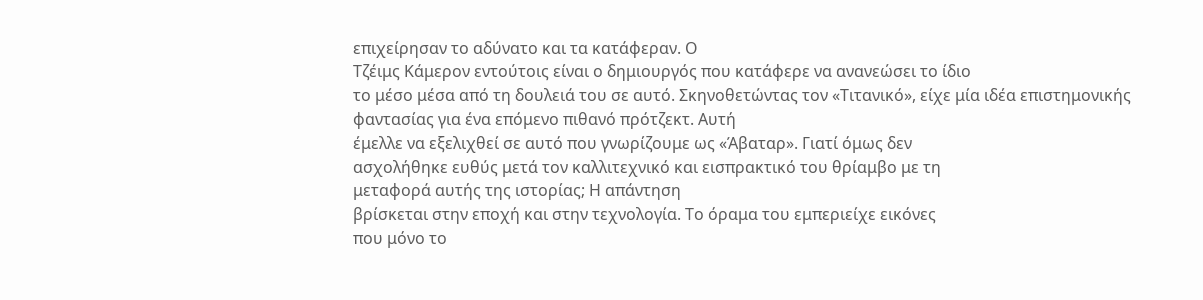επιχείρησαν το αδύνατο και τα κατάφεραν. Ο
Τζέιμς Κάμερον εντούτοις είναι ο δημιουργός που κατάφερε να ανανεώσει το ίδιο
το μέσο μέσα από τη δουλειά του σε αυτό. Σκηνοθετώντας τον «Τιτανικό», είχε μία ιδέα επιστημονικής
φαντασίας για ένα επόμενο πιθανό πρότζεκτ. Αυτή
έμελλε να εξελιχθεί σε αυτό που γνωρίζουμε ως «Άβαταρ». Γιατί όμως δεν
ασχολήθηκε ευθύς μετά τον καλλιτεχνικό και εισπρακτικό του θρίαμβο με τη
μεταφορά αυτής της ιστορίας; Η απάντηση
βρίσκεται στην εποχή και στην τεχνολογία. Το όραμα του εμπεριείχε εικόνες
που μόνο το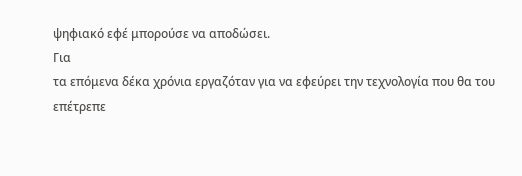ψηφιακό εφέ μπορούσε να αποδώσει.
Για
τα επόμενα δέκα χρόνια εργαζόταν για να εφεύρει την τεχνολογία που θα του
επέτρεπε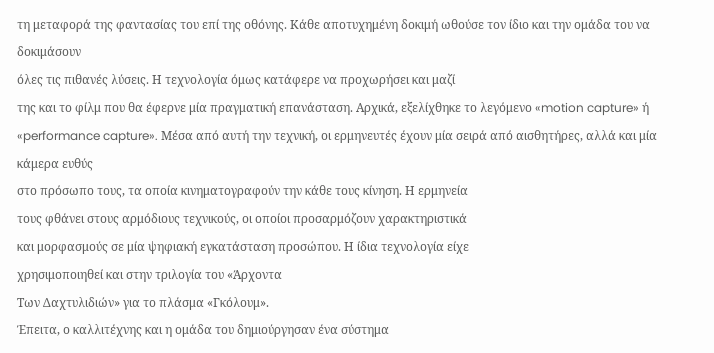τη μεταφορά της φαντασίας του επί της οθόνης. Κάθε αποτυχημένη δοκιμή ωθούσε τον ίδιο και την ομάδα του να δοκιμάσουν
όλες τις πιθανές λύσεις. Η τεχνολογία όμως κατάφερε να προχωρήσει και μαζί
της και το φίλμ που θα έφερνε μία πραγματική επανάσταση. Αρχικά, εξελίχθηκε το λεγόμενο «motion capture» ή «performance capture». Μέσα από αυτή την τεχνική, οι ερμηνευτές έχουν μία σειρά από αισθητήρες, αλλά και μία κάμερα ευθύς
στο πρόσωπο τους, τα οποία κινηματογραφούν την κάθε τους κίνηση. Η ερμηνεία
τους φθάνει στους αρμόδιους τεχνικούς, οι οποίοι προσαρμόζουν χαρακτηριστικά
και μορφασμούς σε μία ψηφιακή εγκατάσταση προσώπου. Η ίδια τεχνολογία είχε
χρησιμοποιηθεί και στην τριλογία του «Άρχοντα
Των Δαχτυλιδιών» για το πλάσμα «Γκόλουμ».
Έπειτα, ο καλλιτέχνης και η ομάδα του δημιούργησαν ένα σύστημα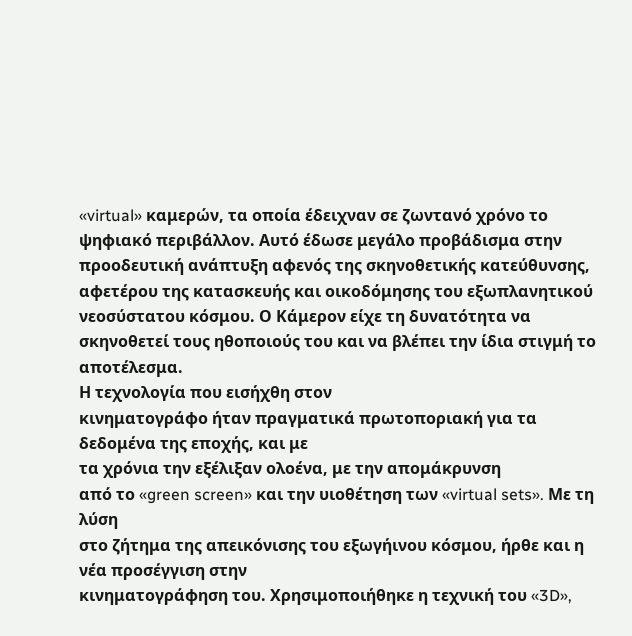«virtual» καμερών, τα οποία έδειχναν σε ζωντανό χρόνο το ψηφιακό περιβάλλον. Αυτό έδωσε μεγάλο προβάδισμα στην προοδευτική ανάπτυξη αφενός της σκηνοθετικής κατεύθυνσης, αφετέρου της κατασκευής και οικοδόμησης του εξωπλανητικού νεοσύστατου κόσμου. Ο Κάμερον είχε τη δυνατότητα να σκηνοθετεί τους ηθοποιούς του και να βλέπει την ίδια στιγμή το αποτέλεσμα.
Η τεχνολογία που εισήχθη στον
κινηματογράφο ήταν πραγματικά πρωτοποριακή για τα δεδομένα της εποχής, και με
τα χρόνια την εξέλιξαν ολοένα, με την απομάκρυνση
από το «green screen» και την υιοθέτηση των «virtual sets». Με τη λύση
στο ζήτημα της απεικόνισης του εξωγήινου κόσμου, ήρθε και η νέα προσέγγιση στην
κινηματογράφηση του. Χρησιμοποιήθηκε η τεχνική του «3D»,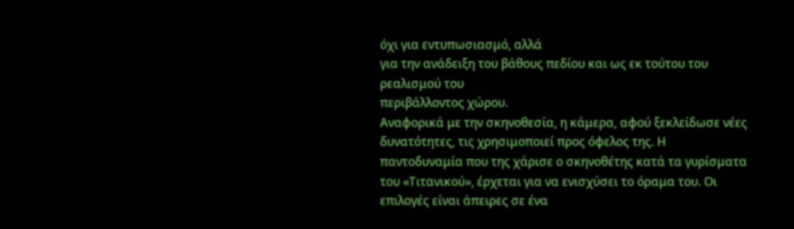όχι για εντυπωσιασμό, αλλά
για την ανάδειξη του βάθους πεδίου και ως εκ τούτου του ρεαλισμού του
περιβάλλοντος χώρου.
Αναφορικά με την σκηνοθεσία, η κάμερα, αφού ξεκλείδωσε νέες δυνατότητες, τις χρησιμοποιεί προς όφελος της. Η παντοδυναμία που της χάρισε ο σκηνοθέτης κατά τα γυρίσματα του «Τιτανικού», έρχεται για να ενισχύσει το όραμα του. Οι επιλογές είναι άπειρες σε ένα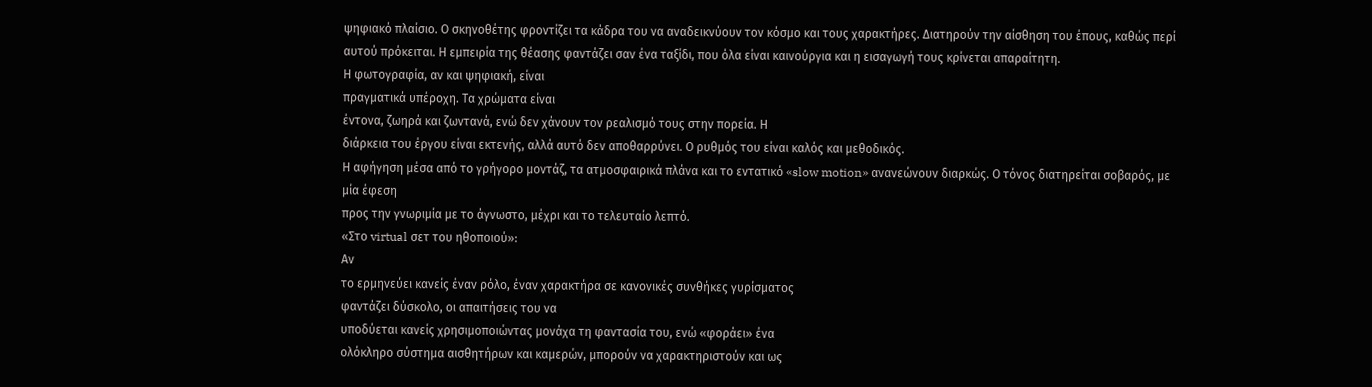ψηφιακό πλαίσιο. Ο σκηνοθέτης φροντίζει τα κάδρα του να αναδεικνύουν τον κόσμο και τους χαρακτήρες. Διατηρούν την αίσθηση του έπους, καθώς περί αυτού πρόκειται. Η εμπειρία της θέασης φαντάζει σαν ένα ταξίδι, που όλα είναι καινούργια και η εισαγωγή τους κρίνεται απαραίτητη.
Η φωτογραφία, αν και ψηφιακή, είναι
πραγματικά υπέροχη. Τα χρώματα είναι
έντονα, ζωηρά και ζωντανά, ενώ δεν χάνουν τον ρεαλισμό τους στην πορεία. Η
διάρκεια του έργου είναι εκτενής, αλλά αυτό δεν αποθαρρύνει. Ο ρυθμός του είναι καλός και μεθοδικός.
Η αφήγηση μέσα από το γρήγορο μοντάζ, τα ατμοσφαιρικά πλάνα και το εντατικό «slow motion» ανανεώνουν διαρκώς. Ο τόνος διατηρείται σοβαρός, με μία έφεση
προς την γνωριμία με το άγνωστο, μέχρι και το τελευταίο λεπτό.
«Στο virtual σετ του ηθοποιού»:
Αν
το ερμηνεύει κανείς έναν ρόλο, έναν χαρακτήρα σε κανονικές συνθήκες γυρίσματος
φαντάζει δύσκολο, οι απαιτήσεις του να
υποδύεται κανείς χρησιμοποιώντας μονάχα τη φαντασία του, ενώ «φοράει» ένα
ολόκληρο σύστημα αισθητήρων και καμερών, μπορούν να χαρακτηριστούν και ως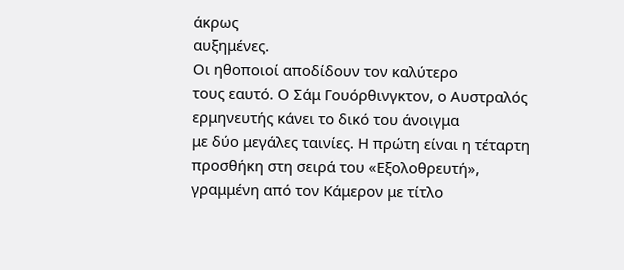άκρως
αυξημένες.
Οι ηθοποιοί αποδίδουν τον καλύτερο
τους εαυτό. Ο Σάμ Γουόρθινγκτον, ο Αυστραλός ερμηνευτής κάνει το δικό του άνοιγμα
με δύο μεγάλες ταινίες. Η πρώτη είναι η τέταρτη προσθήκη στη σειρά του «Εξολοθρευτή», γραμμένη από τον Κάμερον με τίτλο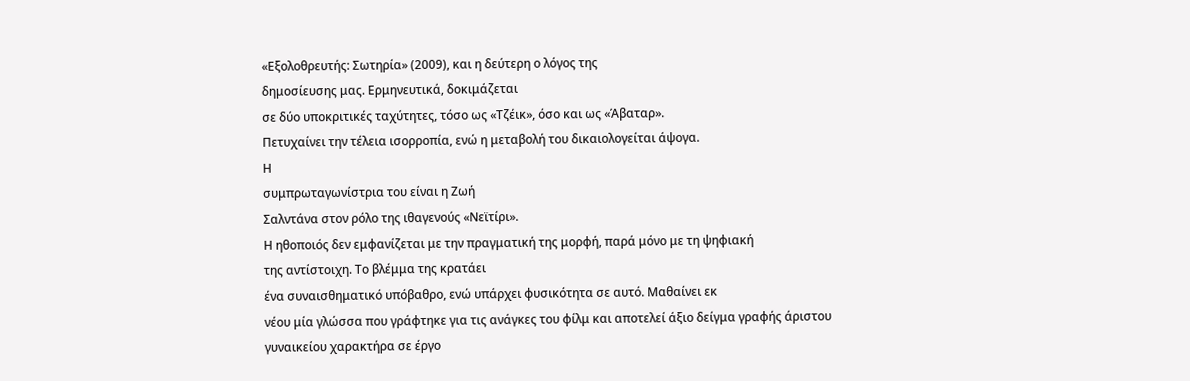«Εξολοθρευτής: Σωτηρία» (2009), και η δεύτερη ο λόγος της
δημοσίευσης μας. Ερμηνευτικά, δοκιμάζεται
σε δύο υποκριτικές ταχύτητες, τόσο ως «Τζέικ», όσο και ως «Άβαταρ».
Πετυχαίνει την τέλεια ισορροπία, ενώ η μεταβολή του δικαιολογείται άψογα.
Η
συμπρωταγωνίστρια του είναι η Ζωή
Σαλντάνα στον ρόλο της ιθαγενούς «Νεϊτίρι».
Η ηθοποιός δεν εμφανίζεται με την πραγματική της μορφή, παρά μόνο με τη ψηφιακή
της αντίστοιχη. Το βλέμμα της κρατάει
ένα συναισθηματικό υπόβαθρο, ενώ υπάρχει φυσικότητα σε αυτό. Μαθαίνει εκ
νέου μία γλώσσα που γράφτηκε για τις ανάγκες του φίλμ και αποτελεί άξιο δείγμα γραφής άριστου γυναικείου χαρακτήρα σε έργο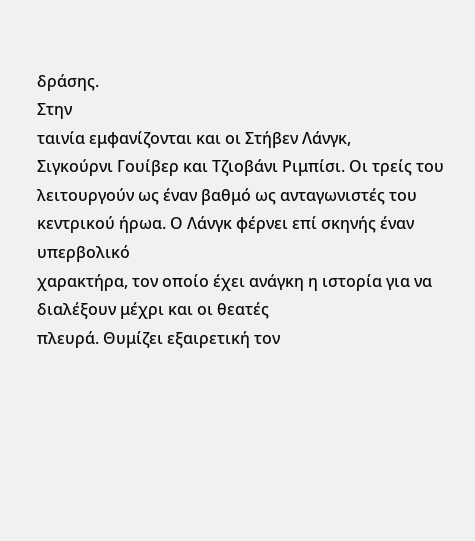δράσης.
Στην
ταινία εμφανίζονται και οι Στήβεν Λάνγκ,
Σιγκούρνι Γουίβερ και Τζιοβάνι Ριμπίσι. Οι τρείς του
λειτουργούν ως έναν βαθμό ως ανταγωνιστές του κεντρικού ήρωα. Ο Λάνγκ φέρνει επί σκηνής έναν υπερβολικό
χαρακτήρα, τον οποίο έχει ανάγκη η ιστορία για να διαλέξουν μέχρι και οι θεατές
πλευρά. Θυμίζει εξαιρετική τον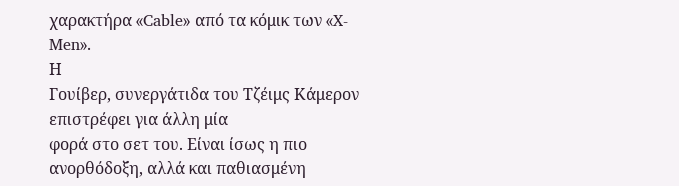χαρακτήρα «Cable» από τα κόμικ των «X-Men».
Η
Γουίβερ, συνεργάτιδα του Τζέιμς Κάμερον επιστρέφει για άλλη μία
φορά στο σετ του. Είναι ίσως η πιο
ανορθόδοξη, αλλά και παθιασμένη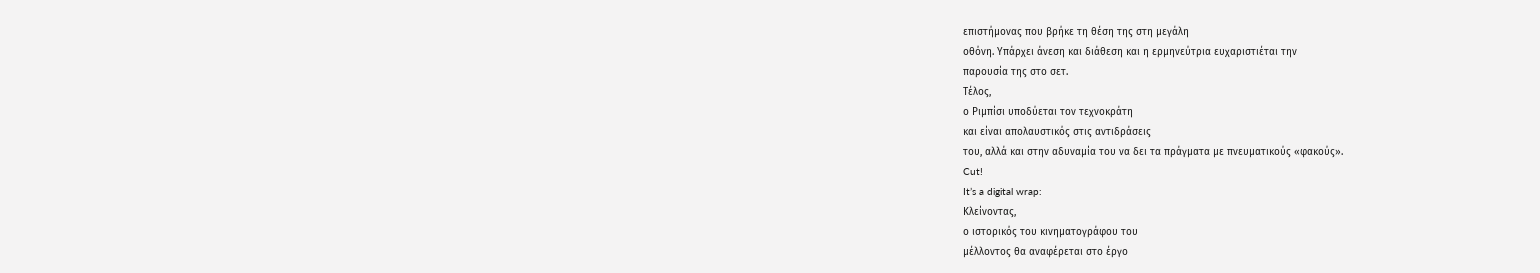επιστήμονας που βρήκε τη θέση της στη μεγάλη
οθόνη. Υπάρχει άνεση και διάθεση και η ερμηνεύτρια ευχαριστιέται την
παρουσία της στο σετ.
Τέλος,
ο Ριμπίσι υποδύεται τον τεχνοκράτη
και είναι απολαυστικός στις αντιδράσεις
του, αλλά και στην αδυναμία του να δει τα πράγματα με πνευματικούς «φακούς».
Cut!
It’s a digital wrap:
Κλείνοντας,
ο ιστορικός του κινηματογράφου του
μέλλοντος θα αναφέρεται στο έργο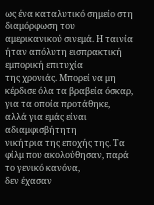ως ένα καταλυτικό σημείο στη διαμόρφωση του
αμερικανικού σινεμά. Η ταινία ήταν απόλυτη εισπρακτική εμπορική επιτυχία
της χρονιάς. Μπορεί να μη κέρδισε όλα τα βραβεία όσκαρ, για τα οποία προτάθηκε,
αλλά για εμάς είναι αδιαμφισβήτητη
νικήτρια της εποχής της. Τα φίλμ που ακολούθησαν, παρά το γενικό κανόνα,
δεν έχασαν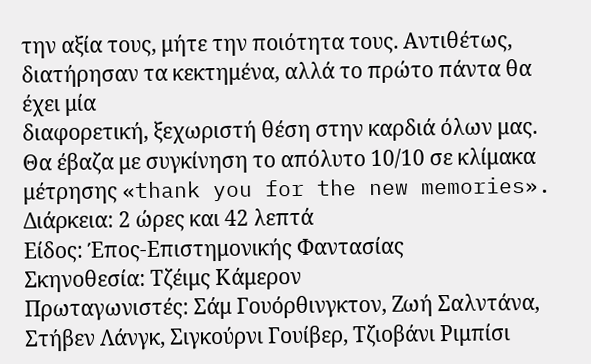την αξία τους, μήτε την ποιότητα τους. Αντιθέτως, διατήρησαν τα κεκτημένα, αλλά το πρώτο πάντα θα έχει μία
διαφορετική, ξεχωριστή θέση στην καρδιά όλων μας.
Θα έβαζα με συγκίνηση το απόλυτο 10/10 σε κλίμακα μέτρησης «thank you for the new memories».
Διάρκεια: 2 ώρες και 42 λεπτά
Είδος: Έπος-Επιστημονικής Φαντασίας
Σκηνοθεσία: Τζέιμς Κάμερον
Πρωταγωνιστές: Σάμ Γουόρθινγκτον, Ζωή Σαλντάνα, Στήβεν Λάνγκ, Σιγκούρνι Γουίβερ, Τζιοβάνι Ριμπίσι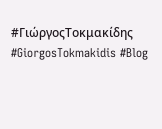#ΓιώργοςΤοκμακίδης #GiorgosTokmakidis #Blog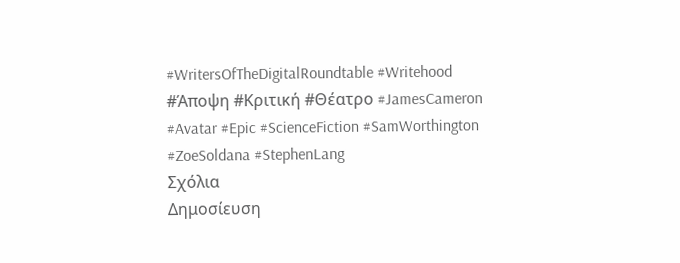#WritersOfTheDigitalRoundtable #Writehood #Άποψη #Κριτική #Θέατρο #JamesCameron #Avatar #Epic #ScienceFiction #SamWorthington #ZoeSoldana #StephenLang
Σχόλια
Δημοσίευση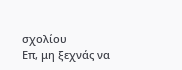σχολίου
Επ, μη ξεχνάς να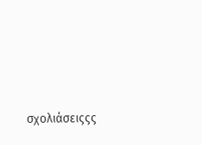σχολιάσειςςς